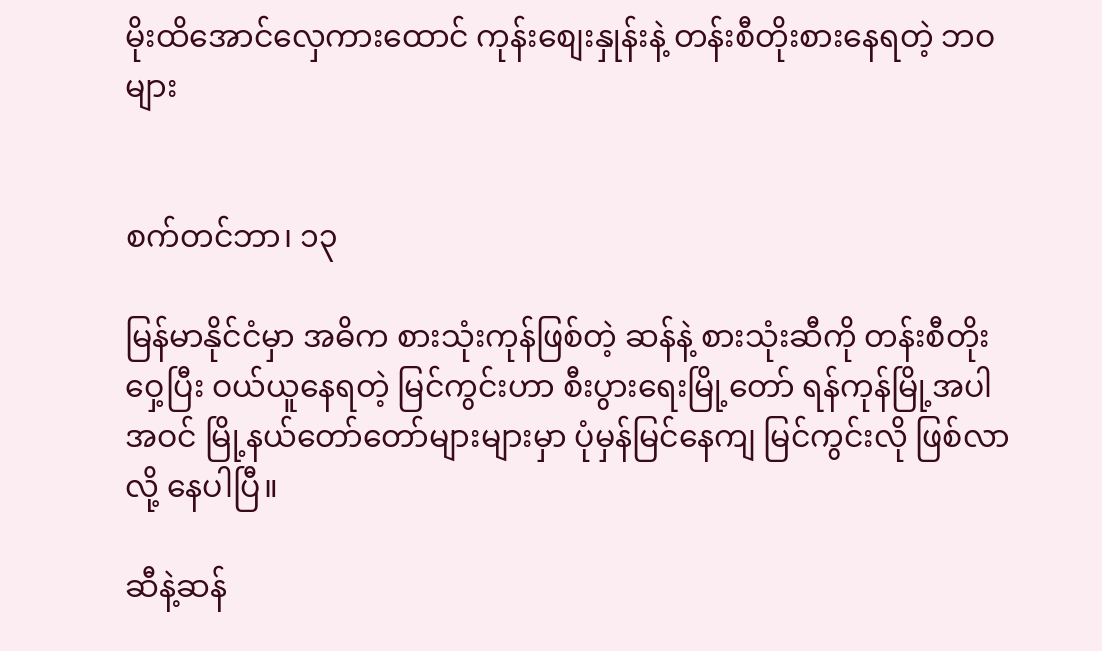မိုးထိအောင်လှေကားထောင် ကုန်းစျေးနှုန်းနဲ့ တန်းစီတိုးစားနေရတဲ့ ဘဝများ


စက်တင်ဘာ၊ ၁၃

မြန်မာနိုင်ငံမှာ အဓိက စားသုံးကုန်ဖြစ်တဲ့ ဆန်နဲ့ စားသုံးဆီကို တန်းစီတိုးဝှေ့ပြီး ဝယ်ယူနေရတဲ့ မြင်ကွင်းဟာ စီးပွားရေးမြို့တော် ရန်ကုန်မြို့အပါအဝင် မြို့နယ်တော်တော်များများမှာ ပုံမှန်မြင်နေကျ မြင်ကွင်းလို ဖြစ်လာလို့ နေပါပြီ။

ဆီနဲ့ဆန်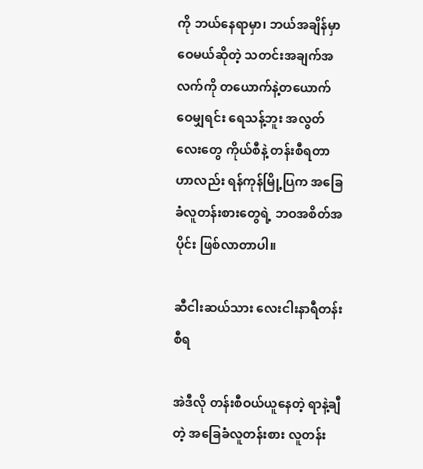ကို ဘယ်နေရာမှာ၊ ဘယ်အချိန်မှာ ဝေမယ်ဆိုတဲ့ သတင်းအချက်အလက်ကို တယောက်နဲ့တယောက် ဝေမျှရင်း ရေသန့်ဘူး အလွတ်လေးတွေ ကိုယ်စီနဲ့ တန်းစီရတာဟာလည်း ရန်ကုန်မြို့ပြက အခြေခံလူတန်းစားတွေရဲ့ ဘဝအစိတ်အပိုင်း ဖြစ်လာတာပါ။

ဆီငါးဆယ်သား လေးငါးနာရီတန်းစီရ

အဲဒီလို တန်းစီဝယ်ယူနေတဲ့ ရာနဲ့ချီတဲ့ အခြေခံလူတန်းစား လူတန်း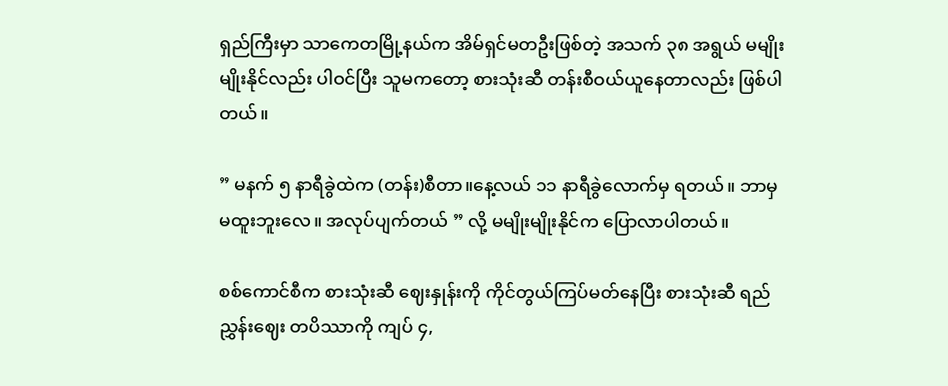ရှည်ကြီးမှာ သာကေတမြို့နယ်က အိမ်ရှင်မတဦးဖြစ်တဲ့ အသက် ၃၈ အရွယ် မမျိုးမျိုးနိုင်လည်း ပါဝင်ပြီး သူမကတော့ စားသုံးဆီ တန်းစီဝယ်ယူနေတာလည်း ဖြစ်ပါတယ်။

” မနက် ၅ နာရီခွဲထဲက (တန်း)စီတာ။နေ့လယ် ၁၁ နာရီခွဲလောက်မှ ရတယ်။ ဘာမှမထူးဘူးလေ။ အလုပ်ပျက်တယ် ” လို့ မမျိုးမျိုးနိုင်က ပြောလာပါတယ်။

စစ်ကောင်စီက စားသုံးဆီ ဈေးနှုန်းကို ကိုင်တွယ်ကြပ်မတ်နေပြီး စားသုံးဆီ ရည်ညွှန်းဈေး တပိဿာကို ကျပ် ၄,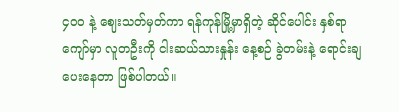၄၀၀ နဲ့‌ ဈေးသတ်မှတ်ကာ ရန်ကုန်မြို့မှာရှိတဲ့ ဆိုင်ပေါင်း နှစ်ရာကျော်မှာ လူတဦးကို ငါးဆယ်သားနှုန်း နေ့စဉ် ခွဲတမ်းနဲ့ ရောင်းချပေးနေတာ ဖြစ်ပါတယ်။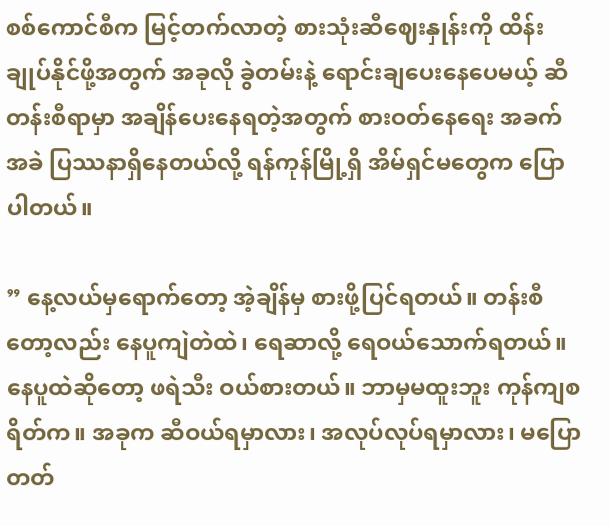စစ်ကောင်စီက မြင့်တက်လာတဲ့ စားသုံးဆီဈေးနှုန်းကို ထိန်းချုပ်နိုင်ဖို့အတွက် အခုလို ခွဲတမ်းနဲ့ ရောင်းချပေးနေပေမယ့် ဆီတန်းစီရာမှာ အချိန်ပေးနေရတဲ့အတွက် စားဝတ်နေရေး အခက်အခဲ ပြဿနာရှိနေတယ်လို့ ရန်ကုန်မြို့ရှိ အိမ်ရှင်မတွေက ပြောပါတယ်။

” နေ့လယ်မှရောက်တော့ အဲ့ချိန်မှ စားဖို့ပြင်ရတယ်။ တန်းစီတော့လည်း နေပူကျဲတဲထဲ၊ ရေဆာလို့ ရေဝယ်သောက်ရတယ်။ နေပူထဲဆိုတော့ ဖရဲသီး ဝယ်စားတယ်။ ဘာမှမထူးဘူး ကုန်ကျစရိတ်က။ အခုက ဆီဝယ်ရမှာလား၊ အလုပ်လုပ်ရမှာလား၊ မပြောတတ်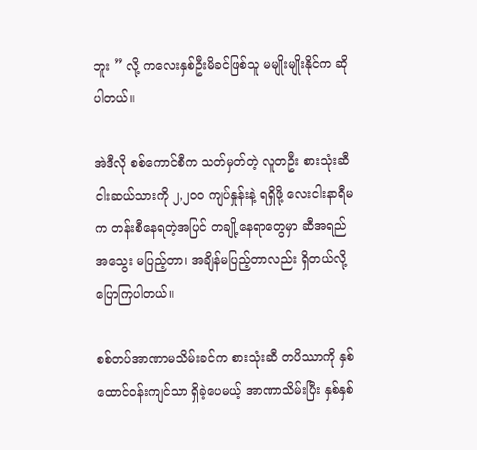ဘူး ” လို့ ကလေးနှစ်ဦးမိခင်ဖြစ်သူ မမျိုးမျိုးနိုင်က ဆိုပါတယ်။

အဲဒီလို စစ်ကောင်စီက သတ်မှတ်တဲ့ လူတဦး စားသုံးဆီ ငါးဆယ်သားကို ၂,၂၀၀ ကျပ်နှုန်းနဲ့ ရရှိဖို့ လေးငါးနာရီမက တန်းစီနေရတဲ့အပြင် တချို့နေရာတွေမှာ ဆီအရည်အသွေး မပြည့်တာ၊ အချိန်မပြည့်တာလည်း ရှိတယ်လို့ ပြောကြပါတယ်။

စစ်တပ်အာဏာမသိမ်းခင်က စားသုံးဆီ တပိဿာကို နှစ်ထောင်ဝန်းကျင်သာ ရှိခဲ့ပေမယ့် အာဏာသိမ်းပြီး နှစ်နှစ်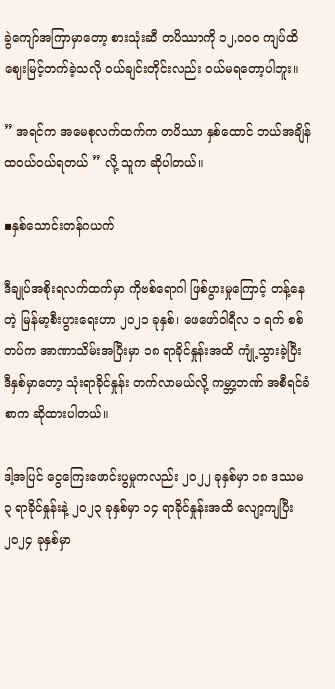ခွဲကျော်အကြာမှာတော့ စားသုံးဆီ တပိဿာကို ၁၂,၀၀၀ ကျပ်ထိ ဈေးမြင့်တက်ခဲ့သလို ဝယ်ချင်းတိုင်းလည်း ဝယ်မရတော့ပါဘူး။

” အရင်က အမေစုလက်ထက်က တပိဿာ နှစ်ထောင် ဘယ်အချိန် ထဝယ်ဝယ်ရတယ် ” လို့ သူက ဆိုပါတယ်။

▪နှစ်သောင်းတန်ဂယက်

ဒီချုပ်အစိုးရလက်ထက်မှာ ကိုဗစ်ရောဂါ ဖြစ်ပွားမှုကြောင့် တန့်နေတဲ့ မြန်မာ့စီးပွားရေးဟာ ၂၀၂၁ ခုနှစ်၊ ဖေဖော်ဝါရီလ ၁ ရက် စစ်တပ်က အာဏာသိမ်းအပြီးမှာ ၁၈ ရာခိုင်နှုန်းအထိ ကျုံ့သွားခဲ့ပြီး ဒီနှစ်မှာတော့ သုံးရာခိုင်နှုန်း တက်လာမယ်လို့ ကမ္ဘာ့ဘဏ် အစီရင်ခံစာက ဆိုထားပါတယ်။

ဒါ့အပြင် ငွေကြေးဖောင်းပွမှုကလည်း ၂၀၂၂ ခုနှစ်မှာ ၁၈ ဒဿမ ၃ ရာခိုင်နှုန်းနဲ့ ၂၀၂၃ ခုနှစ်မှာ ၁၄ ရာခိုင်နှုန်းအထိ လျော့ကျပြီး ၂၀၂၄ ခုနှစ်မှာ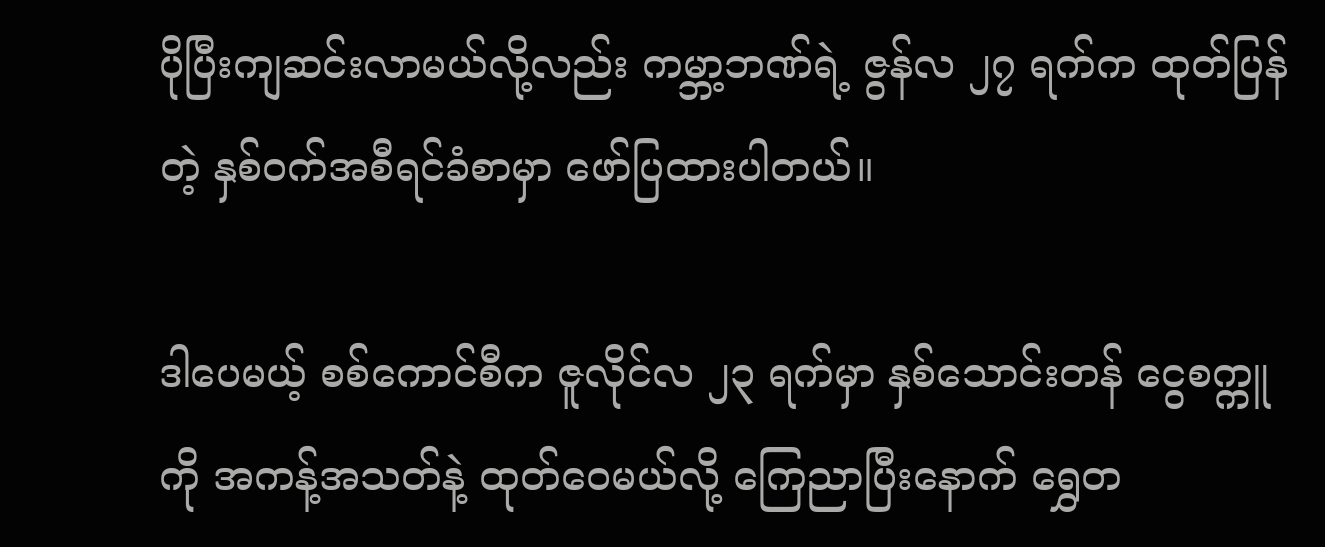ပိုပြီးကျဆင်းလာမယ်လို့လည်း ကမ္ဘာ့ဘဏ်ရဲ့ ဇွန်လ ၂၇ ရက်က ထုတ်ပြန်တဲ့ နှစ်ဝက်အစီရင်ခံစာမှာ ဖော်ပြထားပါတယ်။

ဒါပေမယ့် စစ်ကောင်စီက ဇူလိုင်လ ၂၃ ရက်မှာ နှစ်သောင်းတန် ငွေစက္ကူကို အကန့်အသတ်နဲ့ ထုတ်ဝေမယ်လို့ ကြေညာပြီးနောက် ရွှေတ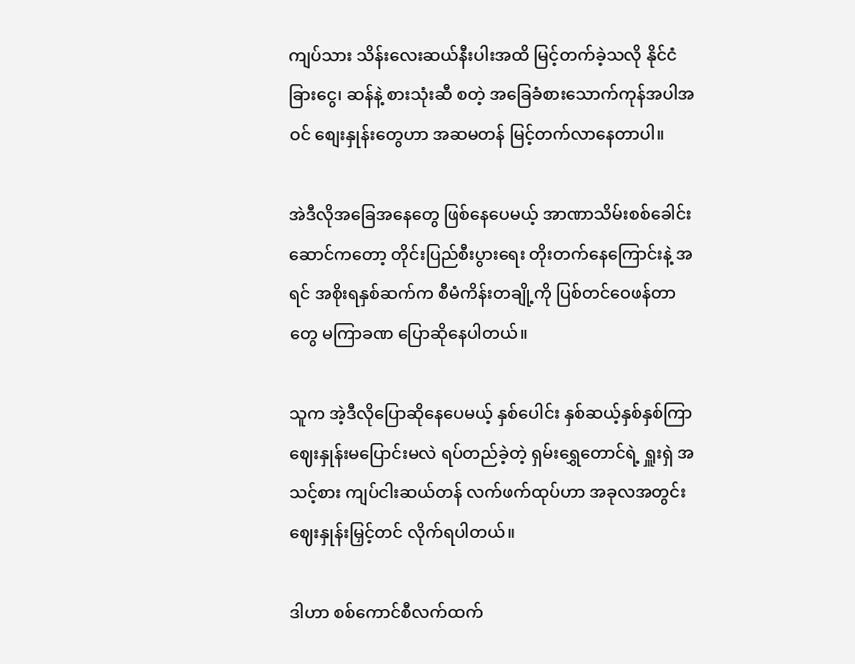ကျပ်သား သိန်းလေးဆယ်နီးပါးအထိ မြင့်တက်ခဲ့သလို နိုင်ငံခြားငွေ၊ ဆန်နဲ့ စားသုံးဆီ စတဲ့ အခြေခံစားသောက်ကုန်အပါအဝင် စျေးနှုန်းတွေဟာ အဆမတန် မြင့်တက်လာနေတာပါ။

အဲဒီလိုအခြေအနေတွေ ဖြစ်နေပေမယ့် အာဏာသိမ်းစစ်ခေါင်းဆောင်ကတော့ တိုင်းပြည်စီးပွားရေး တိုးတက်နေကြောင်းနဲ့ အရင် အစိုးရနှစ်ဆက်က စီမံကိန်းတချို့ကို ပြစ်တင်ဝေဖန်တာတွေ မကြာခဏ ပြောဆိုနေပါတယ်။

သူက အဲ့ဒီလိုပြောဆိုနေပေမယ့် နှစ်ပေါင်း နှစ်ဆယ့်နှစ်နှစ်ကြာ ဈေးနှုန်းမပြောင်းမလဲ ရပ်တည်ခဲ့တဲ့ ရှမ်းရွှေတောင်ရဲ့ ရှူးရှဲ အသင့်စား ကျပ်ငါးဆယ်တန် လက်ဖက်ထုပ်ဟာ အခုလအတွင်း ဈေးနှုန်းမြှင့်တင် လိုက်ရပါတယ်။

ဒါဟာ စစ်ကောင်စီလက်ထက်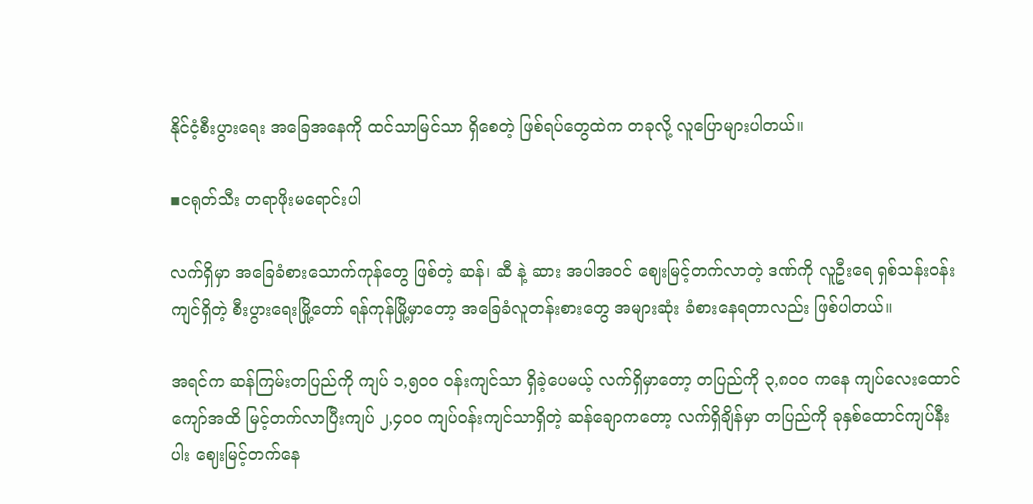နိုင်ငံ့စီးပွားရေး အခြေအနေကို ထင်သာမြင်သာ ရှိစေတဲ့ ဖြစ်ရပ်တွေထဲက တခုလို့ လူပြောများပါတယ်။

▪ငရုတ်သီး တရာဖိုးမရောင်းပါ

လက်ရှိမှာ အခြေခံစားသောက်ကုန်တွေ ဖြစ်တဲ့ ဆန်၊ ဆီ နဲ့ ဆား အပါအဝင် ဈေးမြင့်တက်လာတဲ့ ဒဏ်ကို လူဦးရေ ရှစ်သန်းဝန်းကျင်ရှိတဲ့ စီးပွားရေးမြို့တော် ရန်ကုန်မြို့မှာတော့ အခြေခံလူတန်းစားတွေ အများဆုံး ခံစားနေရတာလည်း ဖြစ်ပါတယ်။

အရင်က ဆန်ကြမ်းတပြည်ကို ကျပ် ၁,၅၀၀ ဝန်းကျင်သာ ရှိခဲ့ပေမယ့် လက်ရှိမှာတော့ တပြည်ကို ၃,၈၀၀ ကနေ ကျပ်လေးထောင်ကျော်အထိ မြင့်တက်လာပြီးကျပ် ၂,၄ဝဝ ကျပ်ဝန်းကျင်သာရှိတဲ့ ဆန်ချောကတော့ လက်ရှိချိန်မှာ တပြည်ကို ခုနှစ်ထောင်ကျပ်နီးပါး ဈေးမြင့်တက်နေ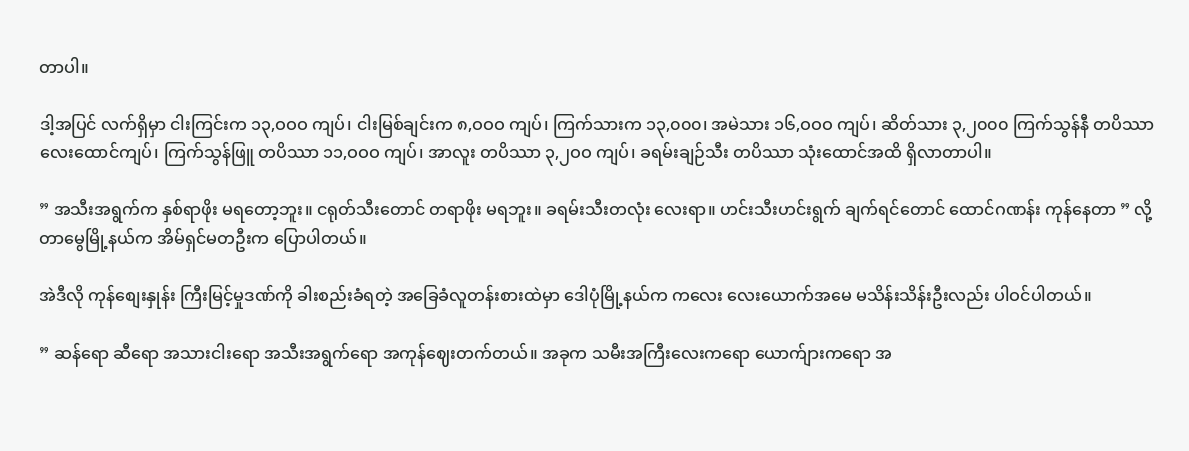တာပါ။

ဒါ့အပြင် လက်ရှိမှာ ငါးကြင်းက ၁၃,ဝဝဝ ကျပ်၊ ငါးမြစ်ချင်းက ၈,ဝဝဝ ကျပ်၊ ကြက်သားက ၁၃,၀၀၀၊ အမဲသား ၁၆,ဝဝဝ ကျပ်၊ ဆိတ်သား ၃,၂၀၀၀ ကြက်သွန်နီ တပိဿာ လေးထောင်ကျပ်၊ ကြက်သွန်ဖြူ တပိဿာ ၁၁,ဝဝဝ ကျပ်၊ အာလူး တပိဿာ ၃,၂ဝဝ ကျပ်၊ ခရမ်းချဉ်သီး တပိဿာ သုံးထောင်အထိ ရှိလာတာပါ။

” အသီးအရွက်က နှစ်ရာဖိုး မရတော့ဘူး။ ငရုတ်သီးတောင် တရာဖိုး မရဘူး။ ခရမ်းသီးတလုံး လေးရာ။ ဟင်းသီးဟင်းရွက် ချက်ရင်တောင် ထောင်ဂဏန်း ကုန်နေတာ ” လို့ တာမွေမြို့နယ်က အိမ်ရှင်မတဦးက ပြောပါတယ်။

အဲဒီလို ကုန်စျေးနှုန်း ကြီးမြင့်မှုဒဏ်ကို ခါးစည်းခံရတဲ့ အခြေခံလူတန်းစားထဲမှာ ဒေါပုံမြို့နယ်က ကလေး လေးယောက်အမေ မသိန်းသိန်းဦးလည်း ပါဝင်ပါတယ်။

” ဆန်ရော ဆီရော အသားငါးရော အသီးအရွက်ရော အကုန်ဈေးတက်တယ်။ အခုက သမီးအကြီးလေးကရော ယောက်ျားကရော အ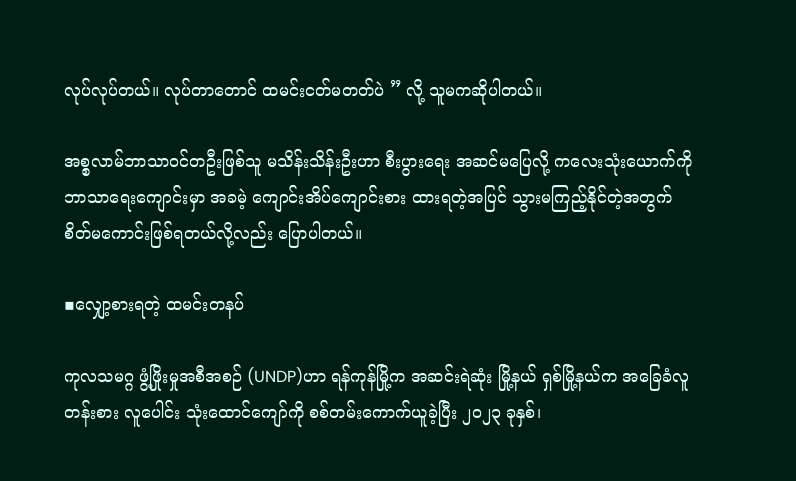လုပ်လုပ်တယ်။ လုပ်တာတောင် ထမင်းငတ်မတတ်ပဲ ” လို့ သူမကဆိုပါတယ်။

အစ္စလာမ်ဘာသာဝင်တဦးဖြစ်သူ မသိန်းသိန်းဦးဟာ စီးပွားရေး အဆင်မပြေလို့ ကလေးသုံးယောက်ကို ဘာသာရေးကျောင်းမှာ အခမဲ့ ကျောင်းအိပ်ကျောင်းစား ထားရတဲ့အပြင် သွားမကြည့်နိုင်တဲ့အတွက် စိတ်မကောင်းဖြစ်ရတယ်လို့လည်း ပြောပါတယ်။

▪လျှော့စားရတဲ့ ထမင်းတနပ်

ကုလသမဂ္ဂ ဖွံ့ဖြိုးမှုအစီအစဉ် (UNDP)ဟာ ရန်ကုန်မြို့က အဆင်းရဲဆုံး မြို့နယ် ရှစ်မြို့နယ်က အခြေခံလူတန်းစား လူပေါင်း သုံးထောင်ကျော်ကို စစ်တမ်းကောက်ယူခဲ့ပြီး ၂၀၂၃ ခုနှစ်၊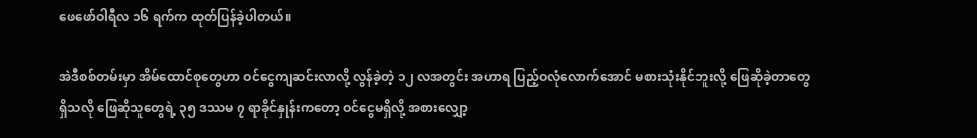ဖေဖော်ဝါရီလ ၁၆ ရက်က ထုတ်ပြန်ခဲ့ပါတယ်။

အဲဒီစစ်တမ်းမှာ အိမ်ထောင်စုတွေဟာ ဝင်ငွေကျဆင်းလာလို့ လွန်ခဲ့တဲ့ ၁၂ လအတွင်း အဟာရ ပြည့်ဝလုံလောက်အောင် မစားသုံးနိုင်ဘူးလို့ ဖြေဆိုခဲ့တာတွေ ရှိသလို ဖြေဆိုသူတွေရဲ့ ၃၅ ဒဿမ ၇ ရာခိုင်နှုန်းကတော့ ဝင်ငွေမရှိလို့ အစားလျှော့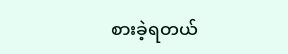စားခဲ့ရတယ်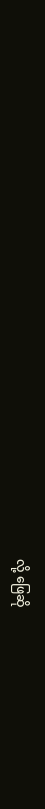လို့ ဖြေဆို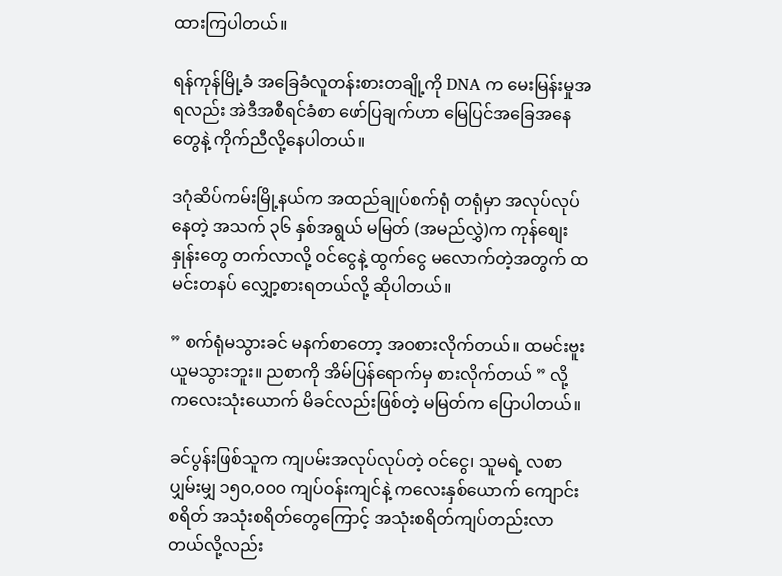ထားကြပါတယ်။

ရန်ကုန်မြို့ခံ အခြေခံလူတန်းစားတချို့ကို DNA က မေးမြန်းမှုအရလည်း အဲဒီအစီရင်ခံစာ ဖော်ပြချက်ဟာ မြေပြင်အခြေအနေတွေနဲ့ ကိုက်ညီလို့နေပါတယ်။

ဒဂုံဆိပ်ကမ်းမြို့နယ်က အထည်ချုပ်စက်ရုံ တရုံမှာ အလုပ်လုပ်နေတဲ့ အသက် ၃၆ နှစ်အရွယ် မမြတ် (အမည်လွှဲ)က ကုန်စျေးနှုန်းတွေ တက်လာလို့ ဝင်ငွေနဲ့ ထွက်ငွေ မလောက်တဲ့အတွက် ထမင်းတနပ် လျှော့စားရတယ်လို့ ဆိုပါတယ်။

” စက်ရုံမသွားခင် မနက်စာတော့ အဝစားလိုက်တယ်။ ထမင်းဗူး ယူမသွားဘူး။ ညစာကို အိမ်ပြန်ရောက်မှ စားလိုက်တယ် ” လို့ ကလေးသုံးယောက် မိခင်လည်းဖြစ်တဲ့ မမြတ်က ပြောပါတယ်။

ခင်ပွန်းဖြစ်သူက ကျပမ်းအလုပ်လုပ်တဲ့ ဝင်ငွေ၊ သူမရဲ့ လစာပျှမ်းမျှ ၁၅၀,၀၀၀ ကျပ်ဝန်းကျင်နဲ့ ကလေးနှစ်ယောက် ကျောင်းစရိတ် အသုံးစရိတ်တွေကြောင့် အသုံးစရိတ်ကျပ်တည်းလာတယ်လို့လည်း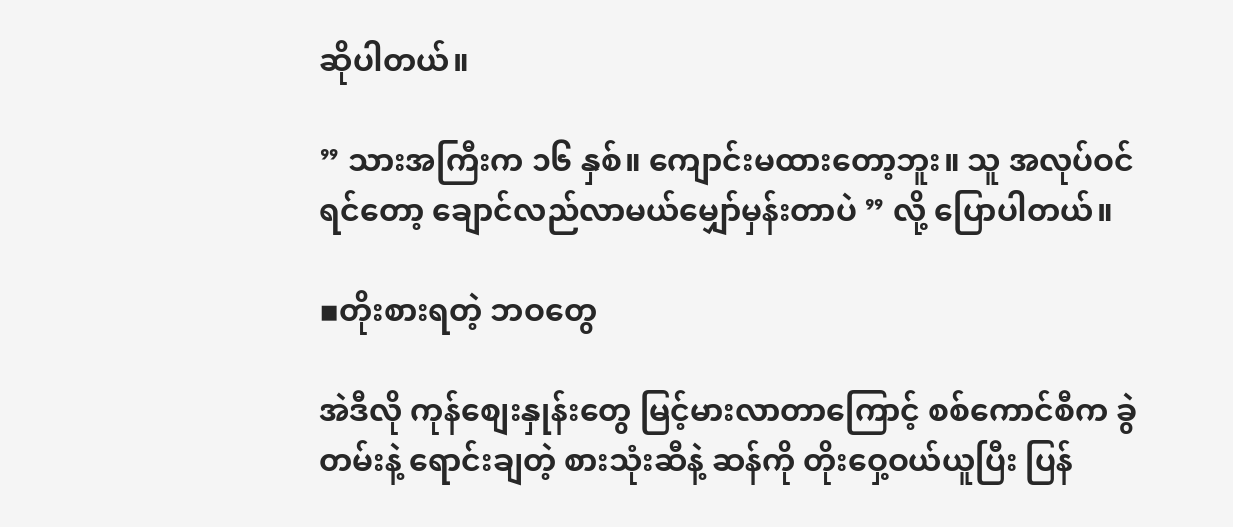ဆိုပါတယ်။

” သားအကြီးက ၁၆ နှစ်။ ကျောင်းမထားတော့ဘူး။ သူ အလုပ်ဝင်ရင်တော့ ချောင်လည်လာမယ်မျှော်မှန်းတာပဲ ” လို့ ပြောပါတယ်။

▪တိုးစားရတဲ့ ဘဝတွေ

အဲဒီလို ကုန်စျေးနှုန်းတွေ မြင့်မားလာတာကြောင့် စစ်ကောင်စီက ခွဲတမ်းနဲ့ ရောင်းချတဲ့ စားသုံးဆီနဲ့ ဆန်ကို တိုးဝှေ့ဝယ်ယူပြီး ပြန်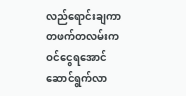လည်ရောင်းချကာ တဖက်တလမ်းက ဝင်ငွေရအောင် ဆောင်ရွက်လာ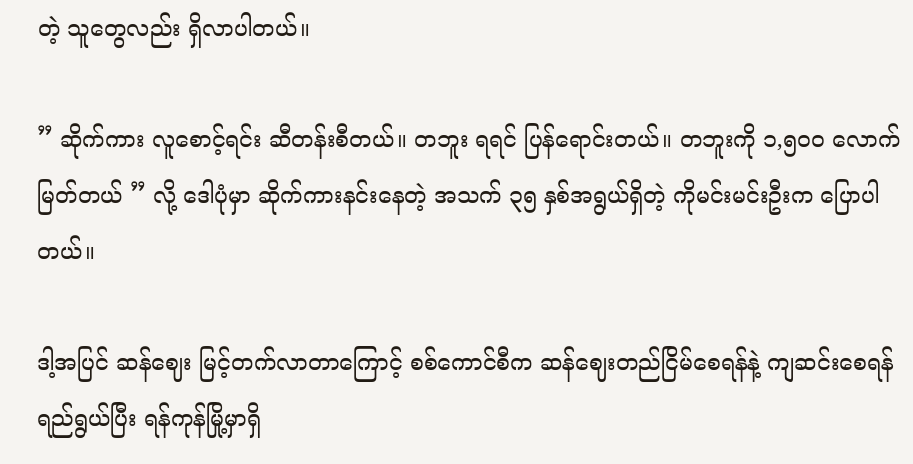တဲ့ သူတွေလည်း ရှိလာပါတယ်။

” ဆိုက်ကား လူစောင့်ရင်း ဆီတန်းစီတယ်။ တဘူး ရရင် ပြန်ရောင်းတယ်။ တဘူးကို ၁,၅၀၀ လောက်မြတ်တယ် ” လို့ ဒေါပုံမှာ ဆိုက်ကားနင်းနေတဲ့ အသက် ၃၅ နှစ်အရွယ်ရှိတဲ့ ကိုမင်းမင်းဦးက ပြောပါတယ်။

ဒါ့အပြင် ဆန်ဈေး မြင့်တက်လာတာကြောင့် စစ်ကောင်စီက ဆန်ဈေးတည်ငြိမ်စေရန်နဲ့ ကျဆင်းစေရန် ရည်ရွယ်ပြီး ရန်ကုန်မြို့မှာရှိ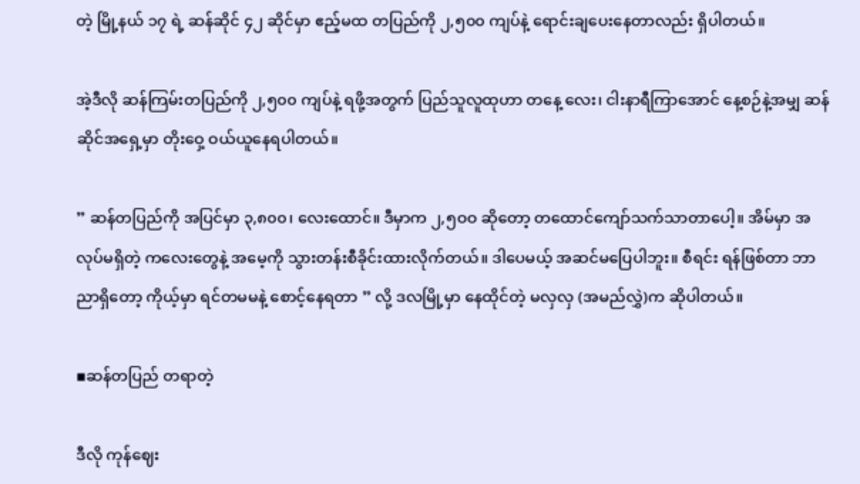တဲ့ မြို့နယ် ၁၇ ရဲ့ ဆန်ဆိုင် ၄၂ ဆိုင်မှာ ဧည့်မထ တပြည်ကို ၂,၅၀၀ ကျပ်နဲ့ ရောင်းချပေးနေတာလည်း ရှိပါတယ်။

အဲ့ဒီလို ဆန်ကြမ်းတပြည်ကို ၂,၅၀၀ ကျပ်နဲ့ ရဖို့အတွက် ပြည်သူလူထုဟာ တနေ့ လေး၊ ငါးနာရီကြာအောင် နေ့စဉ်နဲ့အမျှ ဆန်ဆိုင်အရှေ့မှာ တိုးဝှေ့ ဝယ်ယူနေရပါတယ်။

” ဆန်တပြည်ကို အပြင်မှာ ၃,၈၀၀၊ လေးထောင်။ ဒီမှာက ၂,၅ဝဝ ဆိုတော့ တထောင်ကျော်သက်သာတာပေါ့။ အိမ်မှာ အလုပ်မရှိတဲ့ ကလေးတွေနဲ့ အမေ့ကို သွားတန်းစီခိုင်းထားလိုက်တယ်။ ဒါပေမယ့် အဆင်မပြေပါဘူး။ စီရင်း ရန်ဖြစ်တာ ဘာညာရှိတော့ ကိုယ့်မှာ ရင်တမမနဲ့ စောင့်နေရတာ ” လို့ ဒလမြို့မှာ နေထိုင်တဲ့ မလှလှ (အမည်လွှဲ)က ဆိုပါတယ်။

▪ဆန်တပြည် တရာတဲ့

ဒီလို ကုန်ဈေး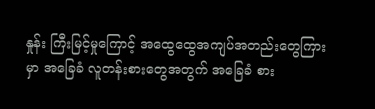နှုန်း ကြီးမြင့်မှုကြောင့် အထွေထွေအကျပ်အတည်းတွေကြားမှာ အခြေခံ လူတန်းစားတွေအတွက် အခြေခံ စား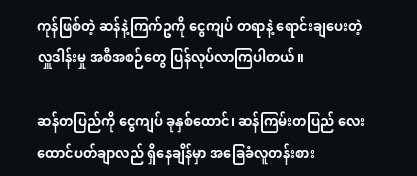ကုန်ဖြစ်တဲ့ ဆန်နဲ့ကြက်ဥကို ငွေကျပ် တရာနဲ့ ရောင်းချပေးတဲ့ လှူဒါန်းမှု အစီအစဉ်တွေ ပြန်လုပ်လာကြပါတယ်။

ဆန်တပြည်ကို ငွေကျပ် ခုနှစ်ထောင်၊ ဆန်ကြမ်းတပြည် လေးထောင်ပတ်ချာလည် ရှိနေချိန်မှာ အခြေခံလူတန်းစား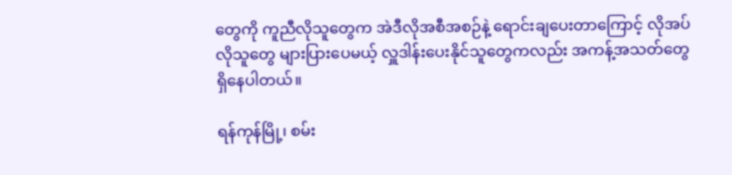တွေကို ကူညီလိုသူတွေက အဲဒီလိုအစီအစဉ်နဲ့ ရောင်းချပေးတာကြောင့် လိုအပ်လိုသူတွေ များပြားပေမယ့် လှူဒါန်းပေးနိုင်သူတွေကလည်း အကန့်အသတ်တွေ ရှိနေပါတယ်။

ရန်ကုန်မြို့၊ စမ်း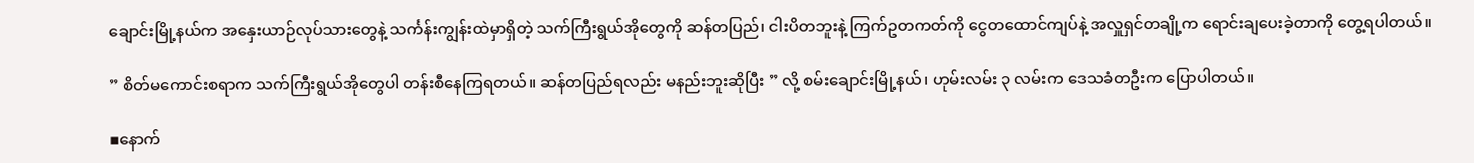ချောင်းမြို့နယ်က အနှေးယာဉ်လုပ်သားတွေနဲ့ သင်္ကန်းကျွန်းထဲမှာရှိတဲ့ သက်ကြီးရွယ်အိုတွေကို ဆန်တပြည်၊ ငါးပိတဘူးနဲ့ ကြက်ဥတကတ်ကို ငွေတထောင်ကျပ်နဲ့ အလှူရှင်တချို့က ရောင်းချပေးခဲ့တာကို တွေ့ရပါတယ်။

” စိတ်မကောင်းစရာက သက်ကြီးရွယ်အိုတွေပါ တန်းစီနေကြရတယ်။ ဆန်တပြည်ရလည်း မနည်းဘူးဆိုပြီး ” လို့ စမ်းချောင်းမြို့နယ်၊ ဟုမ်းလမ်း ၃ လမ်းက ဒေသခံတဦးက ပြောပါတယ်။

▪နောက်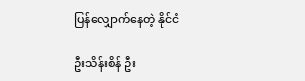ပြန်လျှောက်နေတဲ့ နိုင်ငံ

ဦးသိန်းစိန် ဦး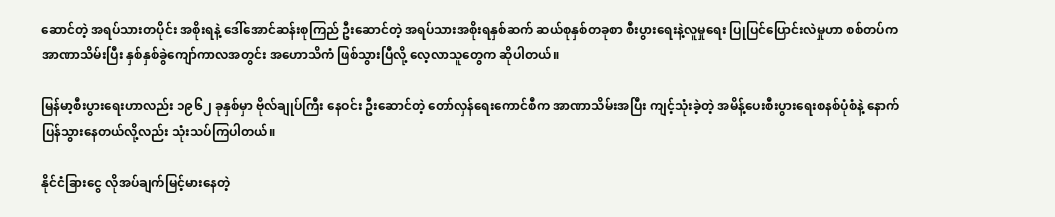ဆောင်တဲ့ အရပ်သားတပိုင်း အစိုးရနဲ့ ဒေါ်အောင်ဆန်းစုကြည် ဦးဆောင်တဲ့ အရပ်သားအစိုးရနှစ်ဆက် ဆယ်စုနှစ်တခုစာ စီးပွားရေးနဲ့လူမှုရေး ပြုပြင်ပြောင်းလဲမှုဟာ စစ်တပ်က အာဏာသိမ်းပြီး နှစ်နှစ်ခွဲကျော်ကာလအတွင်း အဟောသိကံ ဖြစ်သွားပြီလို့ လေ့လာသူတွေက ဆိုပါတယ်။

မြန်မာ့စီးပွားရေးဟာလည်း ၁၉၆၂ ခုနှစ်မှာ ဗိုလ်ချုပ်ကြီး နေဝင်း ဦးဆောင်တဲ့ တော်လှန်ရေးကောင်စီက အာဏာသိမ်းအပြီး ကျင့်သုံးခဲ့တဲ့ အမိန့်ပေးစီးပွားရေးစနစ်ပုံစံနဲ့ နောက်ပြန်သွားနေတယ်လို့လည်း သုံးသပ်ကြပါတယ်။

နိုင်ငံခြားငွေ လိုအပ်ချက်မြင့်မားနေတဲ့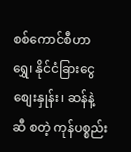စစ်ကောင်စီဟာ ရွှေ၊ နိုင်ငံခြားငွေစျေးနှုန်း၊ ဆန်နဲ့ ဆီ စတဲ့ ကုန်ပစ္စည်း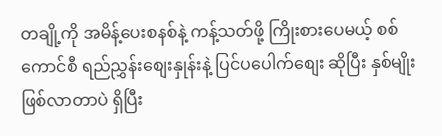တချို့ကို အမိန့်ပေးစနစ်နဲ့ ကန့်သတ်ဖို့ ကြိုးစားပေမယ့် စစ်ကောင်စီ ရည်ညွှန်းစျေးနှုန်းနဲ့ ပြင်ပပေါက်စျေး ဆိုပြီး နှစ်မျိုးဖြစ်လာတာပဲ ရှိပြီး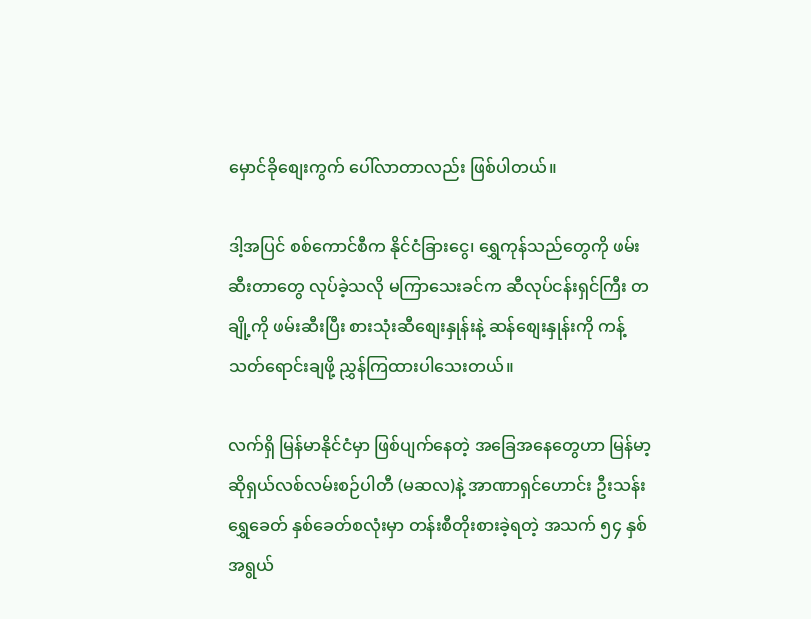မှောင်ခိုစျေးကွက် ပေါ်လာတာလည်း ဖြစ်ပါတယ်။

ဒါ့အပြင် စစ်ကောင်စီက နိုင်ငံခြားငွေ၊ ရွှေကုန်သည်တွေကို ဖမ်းဆီးတာတွေ လုပ်ခဲ့သလို မကြာသေးခင်က ဆီလုပ်ငန်းရှင်ကြီး တချို့ကို ဖမ်းဆီးပြီး စားသုံးဆီစျေးနှုန်းနဲ့ ဆန်စျေးနှုန်းကို ကန့်သတ်ရောင်းချဖို့ ညွှန်ကြထားပါသေးတယ်။

လက်ရှိ မြန်မာနိုင်ငံမှာ ဖြစ်ပျက်နေတဲ့ အခြေအနေတွေဟာ မြန်မာ့ဆိုရှယ်လစ်လမ်းစဉ်ပါတီ (မဆလ)နဲ့ အာဏာရှင်ဟောင်း ဦးသန်းရွှေခေတ် နှစ်ခေတ်စလုံးမှာ တန်းစီတိုးစားခဲ့ရတဲ့ အသက် ၅၄ နှစ်အရွယ်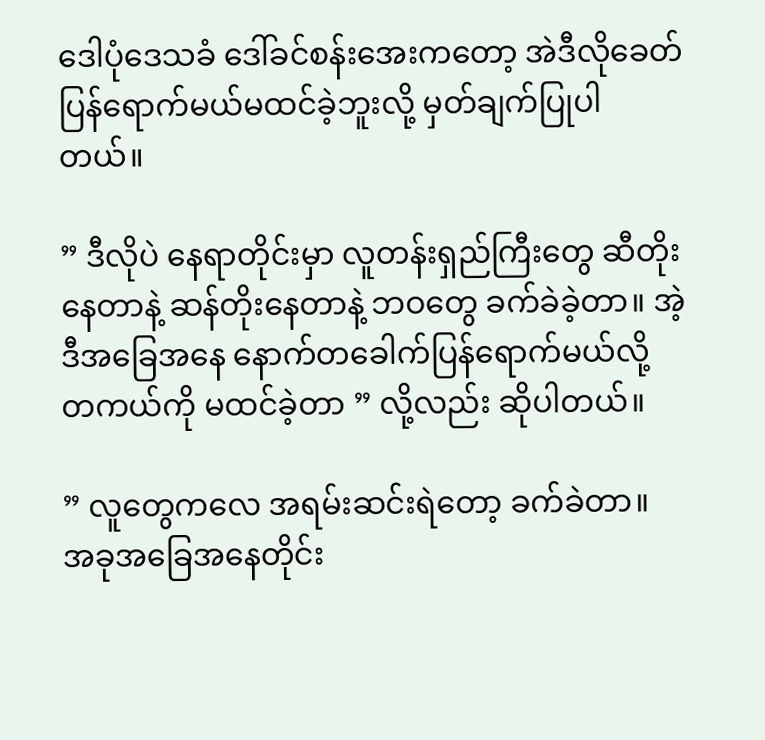ဒေါပုံဒေသခံ ဒေါ်ခင်စန်းအေးကတော့ အဲဒီလိုခေတ် ပြန်ရောက်မယ်မထင်ခဲ့ဘူးလို့ မှတ်ချက်ပြုပါတယ်။

” ဒီလိုပဲ နေရာတိုင်းမှာ လူတန်းရှည်ကြီးတွေ ဆီတိုးနေတာနဲ့ ဆန်တိုးနေတာနဲ့ ဘဝတွေ ခက်ခဲခဲ့တာ။ အဲ့ဒီအခြေအနေ နောက်တခေါက်ပြန်ရောက်မယ်လို့ တကယ်ကို မထင်ခဲ့တာ ” လို့လည်း ဆိုပါတယ်။

” လူတွေကလေ အရမ်းဆင်းရဲတော့ ခက်ခဲတာ။ အခုအခြေအနေတိုင်း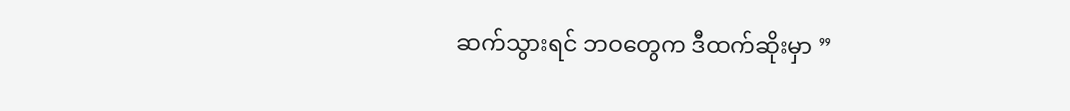ဆက်သွားရင် ဘဝတွေက ဒီထက်ဆိုးမှာ ”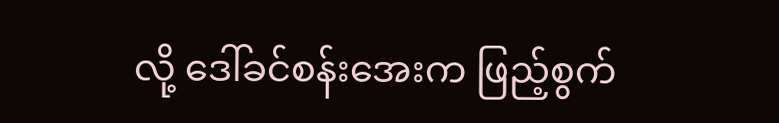လို့ ဒေါ်ခင်စန်းအေးက ဖြည့်စွက်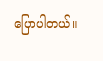ပြောပါတယ်။